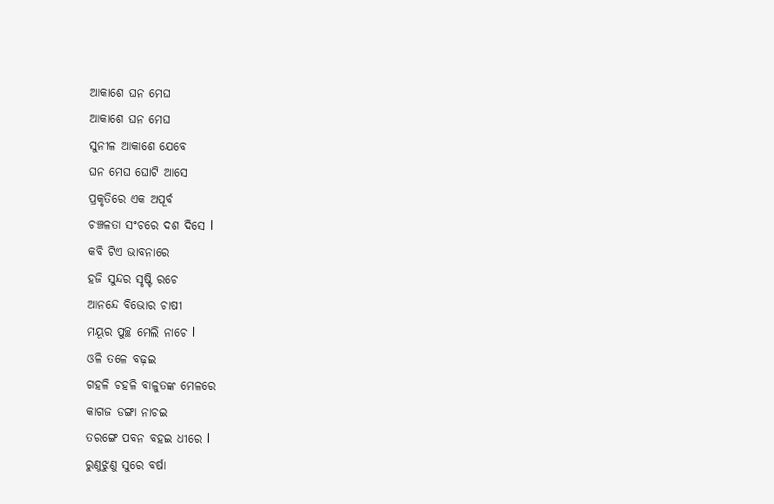ଆକାଶେ ଘନ ମେଘ
ଆକାଶେ ଘନ ମେଘ
ସୁନୀଳ ଆକାଶେ ଯେବେ
ଘନ ମେଘ ଘୋଟି ଆସେ
ପ୍ରକୃତିରେ ଏକ ଅପୂର୍ବ
ଚଞ୍ଚଳତା ସଂଚରେ ଦଶ ଦିସେ l
କବି ଟିଏ ଭାବନାରେ
ହଜି ସୁନ୍ଦର ସୃଷ୍ଟି ରଚେ
ଆନନ୍ଦେ ବିଭୋର ଚାଷୀ
ମୟୂର ପୁଚ୍ଛ ମେଲି ନାଚେ l
ଓଳି ତଳେ ବଢ଼ଇ
ଗହଳି ଚହଳି ବାଳୁତଙ୍କ ମେଳରେ
କାଗଜ ଡଙ୍ଗା ନାଚଇ
ତରଙ୍ଗେ ପବନ ବହଇ ଧୀରେ l
ରୁଣୁଝୁଣୁ ସୁରେ ବର୍ଷା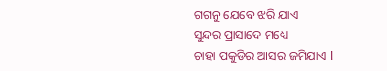ଗଗନୁ ଯେବେ ଝରି ଯାଏ
ସୁନ୍ଦର ପ୍ରାସାଦେ ମଧ୍ୟେ
ଚାହା ପକୁଡିର ଆସର ଜମିଯାଏ l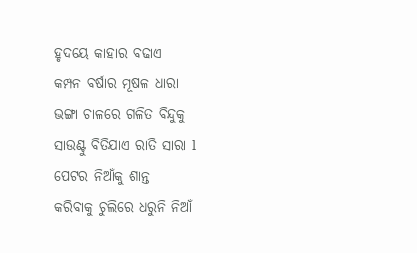ହୃଦୟେ କାହାର ବଢାଏ
କମ୍ପନ ବର୍ଷାର ମୂଷଳ ଧାରା
ଭଙ୍ଗା ଚାଳରେ ଗଳିତ ବିନ୍ଦୁକୁ
ସାଉଣ୍ଟୁ ବିତିଯାଏ ରାତି ସାରା l
ପେଟର ନିଆଁକୁ ଶାନ୍ତ
କରିବାକୁ ଚୁଲିରେ ଧରୁନି ନିଆଁ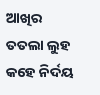ଆଖିର ତତଲା ଲୁହ
କହେ ନିର୍ଦୟ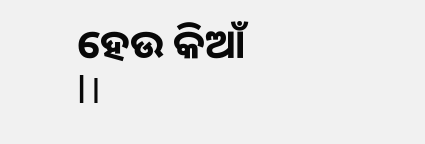ହେଉ କିଆଁ l।